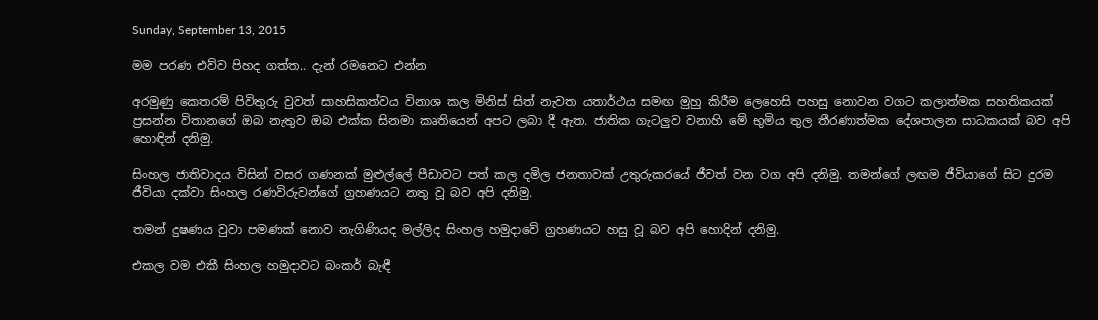Sunday, September 13, 2015

මම පරණ එව්ව පිහද ගත්ත.. දැන් රමනෙට එන්න

අරමුණු කෙතරම් පිවිතුරු වුවත් සාහසිකත්වය විනාශ කල මිනිස් සිත් නැවත යතාර්ථය සමඟ මුහු කිරීම ලෙහෙසි පහසු නොවන වගට කලාත්මක සහතිකයක් ප්‍රසන්න විතානගේ ඔබ නැතුව ඔබ එක්ක සිනමා කෘතියෙන් අපට ලබා දී ඇත. ජාතික ගැටලුව වනාහි මේ භුමිය තුල තීරණාත්මක දේශපාලන සාධකයක් බව අපි හොඳින් දනිමු.

සිංහල ජාතිවාදය විසින් වසර ගණනක් මුළුල්ලේ පීඩාවට පත් කල දමිල ජනතාවක් උතුරුකරයේ ජීවත් වන වග අපි දනිමු. තමන්ගේ ලඟම ජීවියාගේ සිට දුරම ජීවියා දක්වා සිංහල රණවිරුවන්ගේ ග්‍රහණයට නතු වූ බව අපි දනිමු.

තමන් දුෂණය වුවා පමණක් නොව නැගිණියද මල්ලිද සිංහල හමුදාවේ ග්‍රහණයට හසු වූ බව අපි හොදින් දනිමු.

එකල වම එකී සිංහල හමුදාවට බංකර් බැඳී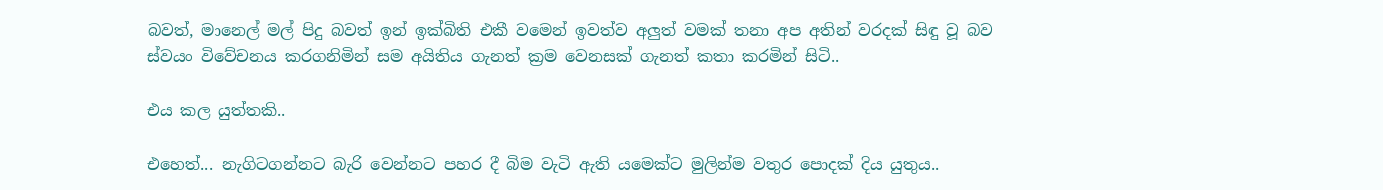බවත්, මානෙල් මල් පිදු බවත් ඉන් ඉක්බිති එකී වමෙන් ඉවත්ව අලුත් වමක් තනා අප අතින් වරදක් සිඳු වූ බව ස්වයං විවේචනය කරගනිමින් සම අයිතිය ගැනත් ක්‍රම වෙනසක් ගැනත් කතා කරමින් සිටි..

එය කල යුත්තකි..

එහෙත්... නැගිටගන්නට බැරි වෙන්නට පහර දී බිම වැටි ඇති යමෙක්ට මුලින්ම වතුර පොදක් දිය යුතුය..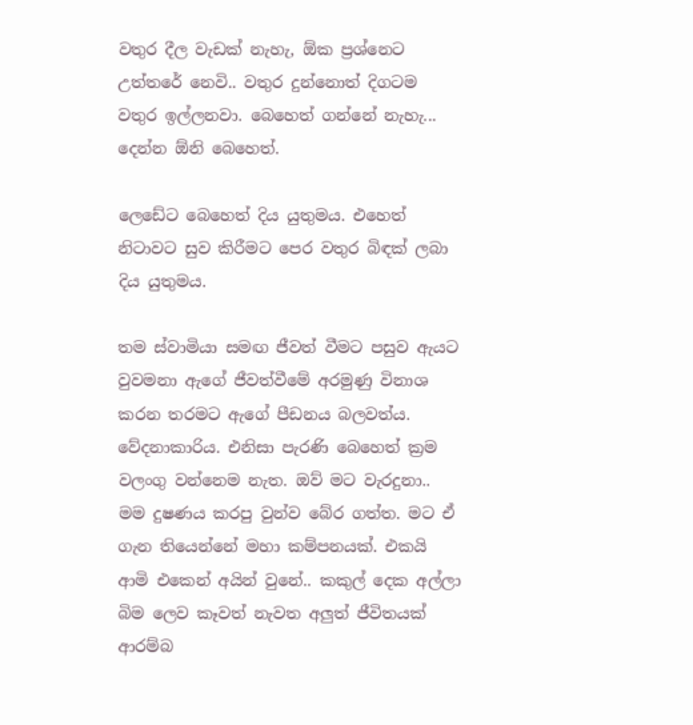වතුර දීල වැඩක් නැහැ, ඕක ප්‍රශ්නෙට උත්තරේ නෙවි.. වතුර දුන්නොත් දිගටම වතුර ඉල්ලනවා. බෙහෙත් ගන්නේ නැහැ... දෙන්න ඕනි බෙහෙත්.

ලෙඩේට බෙහෙත් දිය යුතුමය. එහෙත් නිටාවට සුව කිරීමට පෙර වතුර බිඳක් ලබා දිය යුතුමය.

තම ස්වාමියා සමඟ ජීවත් වීමට පසුව ඇයට වුවමනා ඇගේ ජීවත්වීමේ අරමුණු විනාශ කරන තරමට ඇගේ පීඩනය බලවත්ය. වේදනාකාරිය. එනිසා පැරණි බෙහෙත් ක්‍රම වලංගු වන්නෙම නැත. ඔව් මට වැරදුනා.. මම දුෂණය කරපු වුන්ව බේර ගත්ත. මට ඒ ගැන තියෙන්නේ මහා කම්පනයක්. එකයි ආමි එකෙන් අයින් වුනේ.. කකුල් දෙක අල්ලා බිම ලෙව කෑවත් නැවත අලුත් ජීවිතයක් ආරම්බ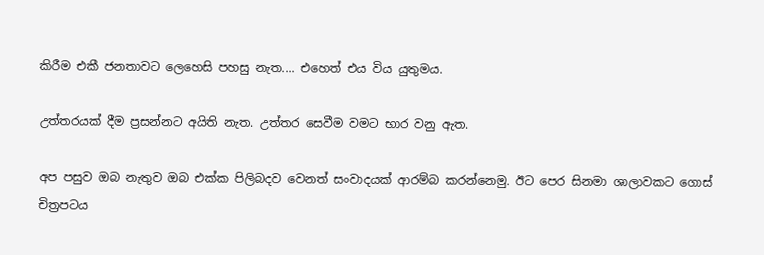කිරීම එකී ජනතාවට ලෙහෙසි පහසු නැත.... එහෙත් එය විය යුතුමය.

උත්තරයක් දීම ප්‍රසන්නට අයිති නැත. උත්තර සෙවීම වමට භාර වනු ඇත.

අප පසුව ඔබ නැතුව ඔබ එක්ක පිලිබදව වෙනත් සංවාදයක් ආරම්බ කරන්නෙමු. ඊට පෙර සිනමා ශාලාවකට ගොස් චිත්‍රපටය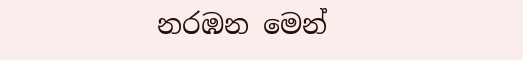නරඹන මෙන්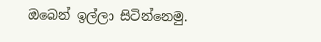ඔබෙන් ඉල්ලා සිටින්නෙමු.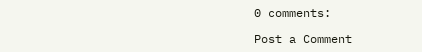0 comments:

Post a Comment